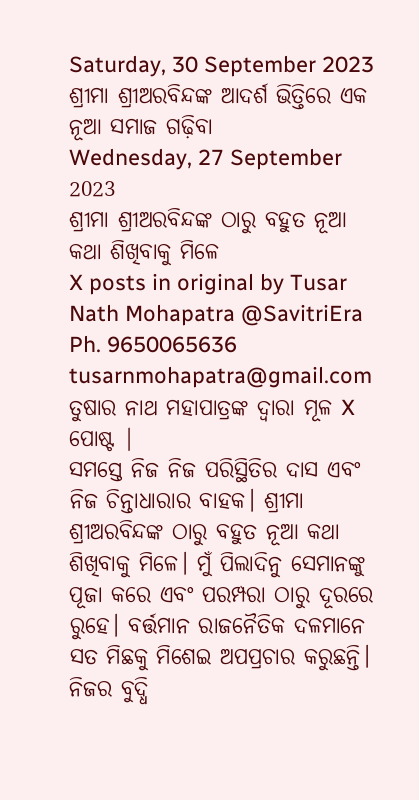Saturday, 30 September 2023
ଶ୍ରୀମା ଶ୍ରୀଅରବିନ୍ଦଙ୍କ ଆଦର୍ଶ ଭିତ୍ତିରେ ଏକ ନୂଆ ସମାଜ ଗଢ଼ିବା
Wednesday, 27 September 2023
ଶ୍ରୀମା ଶ୍ରୀଅରବିନ୍ଦଙ୍କ ଠାରୁ ବହୁତ ନୂଆ କଥା ଶିଖିବାକୁ ମିଳେ
X posts in original by Tusar Nath Mohapatra @SavitriEra Ph. 9650065636 tusarnmohapatra@gmail.com
ତୁଷାର ନାଥ ମହାପାତ୍ରଙ୍କ ଦ୍ୱାରା ମୂଳ X ପୋଷ୍ଟ |
ସମସ୍ତେ ନିଜ ନିଜ ପରିସ୍ଥିତିର ଦାସ ଏବଂ ନିଜ ଚିନ୍ତାଧାରାର ବାହକ। ଶ୍ରୀମା ଶ୍ରୀଅରବିନ୍ଦଙ୍କ ଠାରୁ ବହୁତ ନୂଆ କଥା ଶିଖିବାକୁ ମିଳେ। ମୁଁ ପିଲାଦିନୁ ସେମାନଙ୍କୁ ପୂଜା କରେ ଏବଂ ପରମ୍ପରା ଠାରୁ ଦୂରରେ ରୁହେ। ବର୍ତ୍ତମାନ ରାଜନୈତିକ ଦଳମାନେ ସତ ମିଛକୁ ମିଶେଇ ଅପପ୍ରଚାର କରୁଛନ୍ତି। ନିଜର ବୁଦ୍ଧି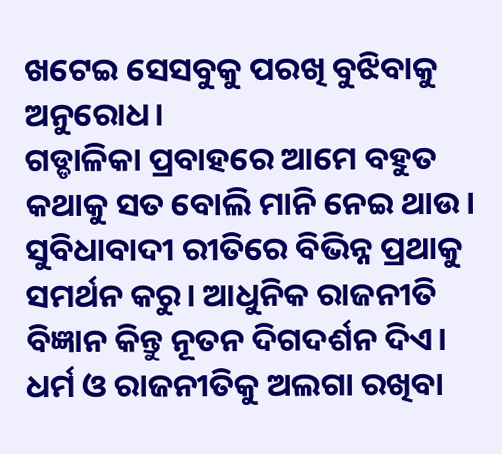ଖଟେଇ ସେସବୁକୁ ପରଖି ବୁଝିବାକୁ ଅନୁରୋଧ।
ଗଡ୍ଡାଳିକା ପ୍ରବାହରେ ଆମେ ବହୁତ କଥାକୁ ସତ ବୋଲି ମାନି ନେଇ ଥାଉ। ସୁବିଧାବାଦୀ ରୀତିରେ ବିଭିନ୍ନ ପ୍ରଥାକୁ ସମର୍ଥନ କରୁ। ଆଧୁନିକ ରାଜନୀତି ବିଜ୍ଞାନ କିନ୍ତୁ ନୂତନ ଦିଗଦର୍ଶନ ଦିଏ। ଧର୍ମ ଓ ରାଜନୀତିକୁ ଅଲଗା ରଖିବା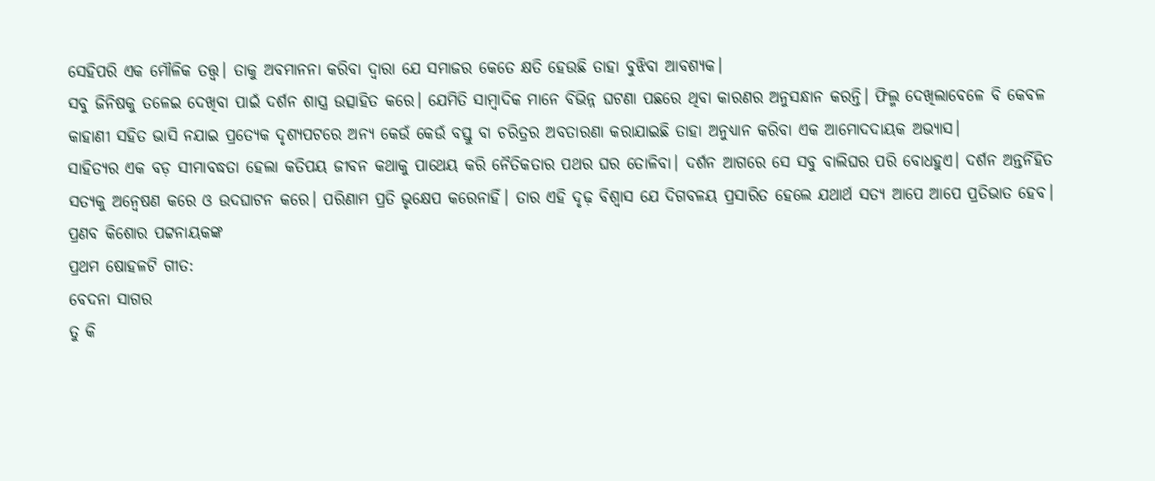ସେହିପରି ଏକ ମୌଳିକ ତତ୍ତ୍ବ। ତାକୁ ଅବମାନନା କରିବା ଦ୍ବାରା ଯେ ସମାଜର କେତେ କ୍ଷତି ହେଉଛି ତାହା ବୁଝିବା ଆବଶ୍ଯକ।
ସବୁ ଜିନିଷକୁ ତଳେଇ ଦେଖିବା ପାଇଁ ଦର୍ଶନ ଶାସ୍ତ୍ର ଉତ୍ସାହିତ କରେ। ଯେମିତି ସାମ୍ବାଦିକ ମାନେ ବିଭିନ୍ନ ଘଟଣା ପଛରେ ଥିବା କାରଣର ଅନୁସନ୍ଧାନ କରନ୍ତି। ଫିଲ୍ମ ଦେଖିଲାବେଳେ ବି କେବଳ କାହାଣୀ ସହିତ ଭାସି ନଯାଇ ପ୍ରତ୍ୟେକ ଦୃଶ୍ଯପଟରେ ଅନ୍ୟ କେଉଁ କେଉଁ ବସ୍ତୁ ବା ଚରିତ୍ରର ଅବତାରଣା କରାଯାଇଛି ତାହା ଅନୁଧ୍ଯାନ କରିବା ଏକ ଆମୋଦଦାୟକ ଅଭ୍ଯାସ।
ସାହିତ୍ୟର ଏକ ବଡ଼ ସୀମାବଦ୍ଧତା ହେଲା କତିପୟ ଜୀବନ କଥାକୁ ପାଥେୟ କରି ନୈତିକତାର ପଥର ଘର ତୋଳିବା। ଦର୍ଶନ ଆଗରେ ସେ ସବୁ ବାଲିଘର ପରି ବୋଧହୁଏ। ଦର୍ଶନ ଅନ୍ତର୍ନିହିତ ସତ୍ଯକୁ ଅନ୍ବେଷଣ କରେ ଓ ଉଦଘାଟନ କରେ। ପରିଣାମ ପ୍ରତି ଭୃକ୍ଷେପ କରେନାହିଁ। ତାର ଏହି ଦୃଢ଼ ବିଶ୍ବାସ ଯେ ଦିଗବଳୟ ପ୍ରସାରିତ ହେଲେ ଯଥାର୍ଥ ସତ୍ଯ ଆପେ ଆପେ ପ୍ରତିଭାତ ହେବ।
ପ୍ରଣବ କିଶୋର ପଟ୍ଟନାୟକଙ୍କ
ପ୍ରଥମ ଷୋହଳଟି ଗୀତ:
ବେଦନା ସାଗର
ତୁ କି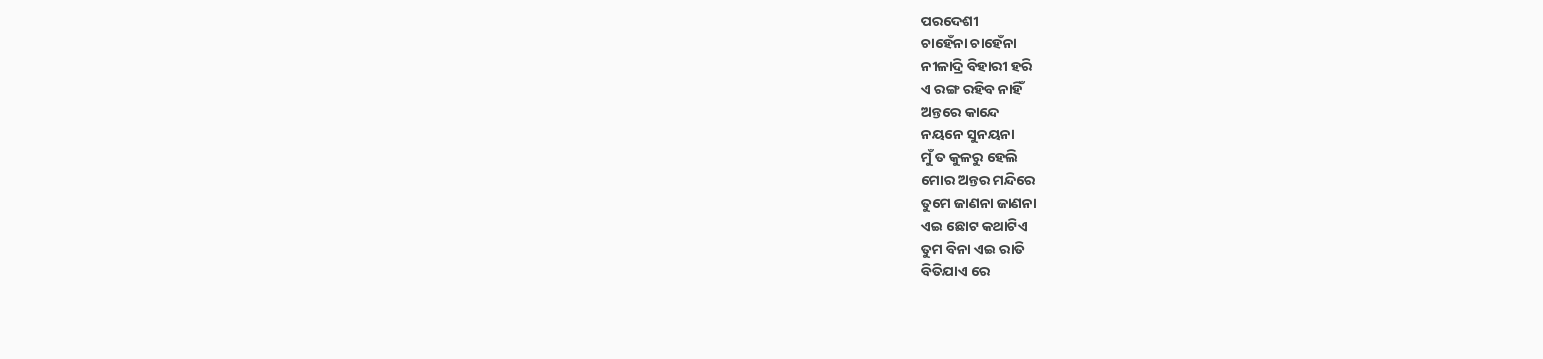ପରଦେଶୀ
ଚାହେଁନା ଚାହେଁନା
ନୀଳାଦ୍ରି ବିହାରୀ ହରି
ଏ ରଙ୍ଗ ରହିବ ନାହିଁ
ଅନ୍ତରେ କାନ୍ଦେ
ନୟନେ ସୁନୟନା
ମୁଁ ତ କୁଳରୁ ହେଲି
ମୋର ଅନ୍ତର ମନ୍ଦିରେ
ତୁମେ ଜାଣନା ଜାଣନା
ଏଇ ଛୋଟ କଥାଟିଏ
ତୁମ ବିନା ଏଇ ରାତି
ବିତିଯାଏ ରେ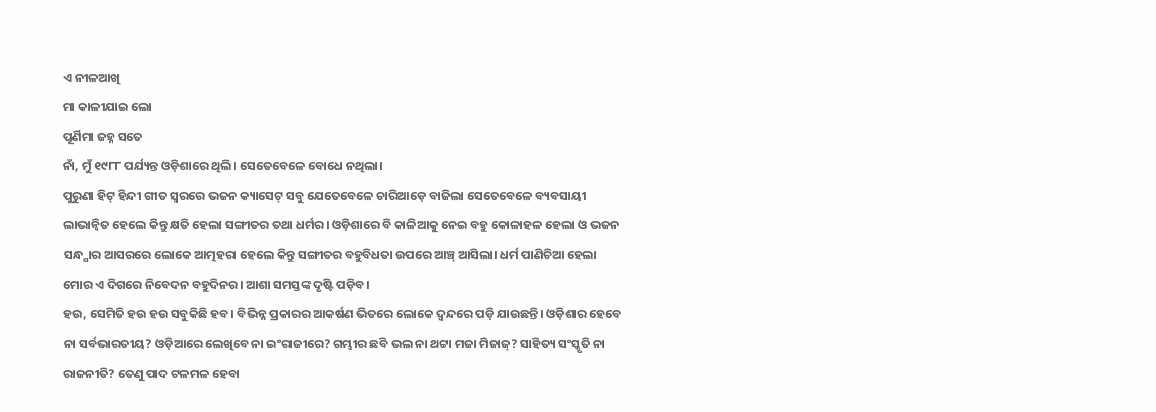ଏ ନୀଳଆଖି
ମା କାଳୀଯାଇ ଲୋ
ପୂର୍ଣିମା ଜହ୍ନ ସତେ
ନାଁ, ମୁଁ ୧୯୮୮ ପର୍ଯ୍ୟନ୍ତ ଓଡ଼ିଶାରେ ଥିଲି। ସେତେବେଳେ ବୋଧେ ନଥିଲା।
ପୁରୁଣା ହିଟ୍ ହିନ୍ଦୀ ଗୀତ ସ୍ବରରେ ଭଜନ କ୍ୟାସେଟ୍ ସବୁ ଯେତେବେଳେ ଚାରିଆଡ଼େ ବାଜିଲା ସେତେବେଳେ ବ୍ୟବସାୟୀ ଲାଭାନ୍ୱିତ ହେଲେ କିନ୍ତୁ କ୍ଷତି ହେଲା ସଙ୍ଗୀତର ତଥା ଧର୍ମର। ଓଡ଼ିଶାରେ ବି କାଳିଆକୁ ନେଇ ବହୁ କୋଳାହଳ ହେଲା ଓ ଭଜନ ସନ୍ଧ୍ଯାର ଆସରରେ ଲୋକେ ଆତ୍ମହରା ହେଲେ କିନ୍ତୁ ସଙ୍ଗୀତର ବହୁବିଧତା ଉପରେ ଆଞ୍ଚ୍ ଆସିଲା। ଧର୍ମ ପାଣିଚିଆ ହେଲା
ମୋର ଏ ଦିଗରେ ନିବେଦନ ବହୁଦିନର। ଆଶା ସମସ୍ତଙ୍କ ଦୃଷ୍ଟି ପଡ଼ିବ।
ହଉ, ସେମିତି ହଉ ହଉ ସବୁକିଛି ହବ। ବିଭିନ୍ନ ପ୍ରକାରର ଆକର୍ଷଣ ଭିତରେ ଲୋକେ ଦ୍ବନ୍ଦରେ ପଡ଼ି ଯାଉଛନ୍ତି। ଓଡ଼ିଶାର ହେବେ ନା ସର୍ବଭାରତୀୟ? ଓଡ଼ିଆରେ ଲେଖିବେ ନା ଇଂରାଜୀରେ? ଗମ୍ଭୀର ଛବି ଭଲ ନା ଥଟ୍ଟା ମଜା ମିଜାଜ୍? ସାହିତ୍ୟ ସଂସ୍କୃତି ନା ରାଜନୀତି? ତେଣୁ ପାଦ ଟଳମଳ ହେବା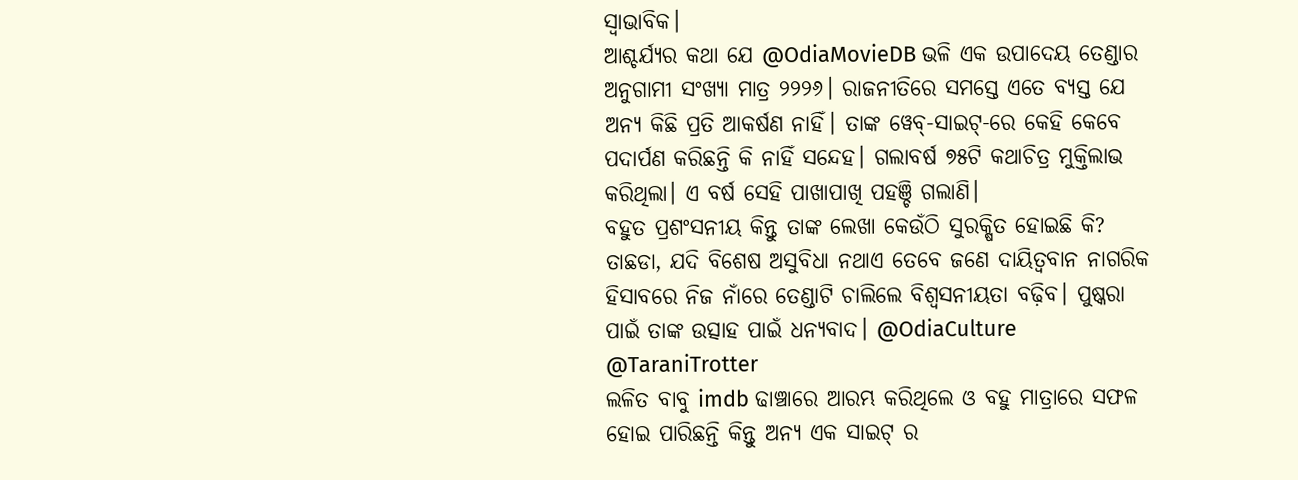ସ୍ବାଭାବିକ।
ଆଶ୍ଚର୍ଯ୍ୟର କଥା ଯେ @OdiaMovieDB ଭଳି ଏକ ଉପାଦେୟ ତେଣ୍ଡାର ଅନୁଗାମୀ ସଂଖ୍ଯା ମାତ୍ର ୨୨୨୬। ରାଜନୀତିରେ ସମସ୍ତେ ଏତେ ବ୍ଯସ୍ତ ଯେ ଅନ୍ୟ କିଛି ପ୍ରତି ଆକର୍ଷଣ ନାହିଁ। ତାଙ୍କ ୱେବ୍-ସାଇଟ୍-ରେ କେହି କେବେ ପଦାର୍ପଣ କରିଛନ୍ତି କି ନାହିଁ ସନ୍ଦେହ। ଗଲାବର୍ଷ ୭୫ଟି କଥାଚିତ୍ର ମୁକ୍ତିଲାଭ କରିଥିଲା। ଏ ବର୍ଷ ସେହି ପାଖାପାଖି ପହଞ୍ଚି ଗଲାଣି।
ବହୁତ ପ୍ରଶଂସନୀୟ କିନ୍ତୁ ତାଙ୍କ ଲେଖା କେଉଁଠି ସୁରକ୍ଷିତ ହୋଇଛି କି? ତାଛଡା, ଯଦି ବିଶେଷ ଅସୁବିଧା ନଥାଏ ତେବେ ଜଣେ ଦାୟିତ୍ୱବାନ ନାଗରିକ ହିସାବରେ ନିଜ ନାଁରେ ତେଣ୍ଡାଟି ଚାଲିଲେ ବିଶ୍ବସନୀୟତା ବଢ଼ିବ। ପୁଷ୍କରା ପାଇଁ ତାଙ୍କ ଉତ୍ସାହ ପାଇଁ ଧନ୍ଯବାଦ। @OdiaCulture @TaraniTrotter
ଲଳିତ ବାବୁ imdb ଢାଞ୍ଚାରେ ଆରମ୍ଭ କରିଥିଲେ ଓ ବହୁ ମାତ୍ରାରେ ସଫଳ ହୋଇ ପାରିଛନ୍ତି କିନ୍ତୁ ଅନ୍ୟ ଏକ ସାଇଟ୍ ର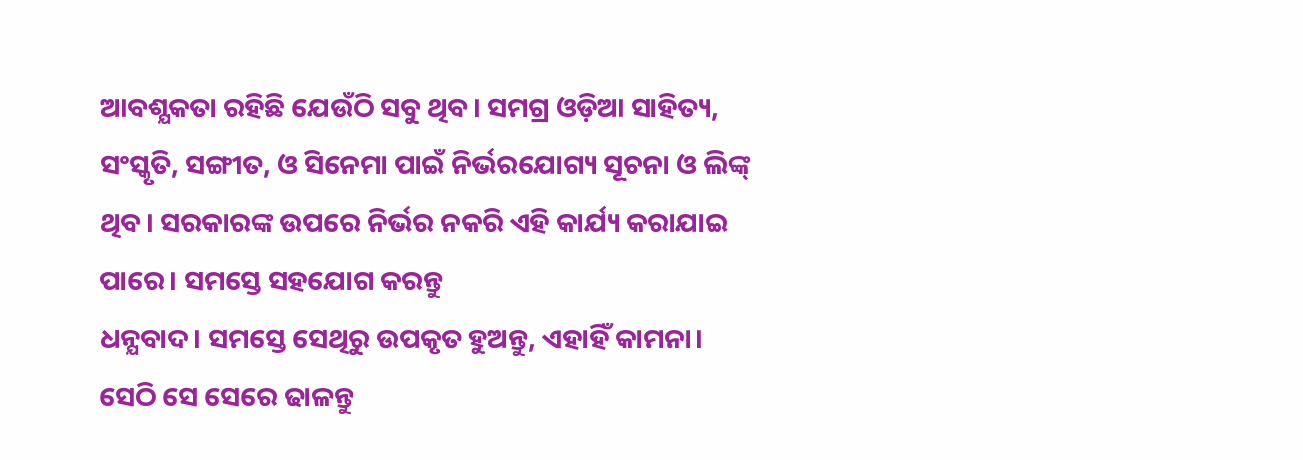ଆବଶ୍ଯକତା ରହିଛି ଯେଉଁଠି ସବୁ ଥିବ। ସମଗ୍ର ଓଡ଼ିଆ ସାହିତ୍ୟ, ସଂସ୍କୃତି, ସଙ୍ଗୀତ, ଓ ସିନେମା ପାଇଁ ନିର୍ଭରଯୋଗ୍ୟ ସୂଚନା ଓ ଲିଙ୍କ୍ ଥିବ। ସରକାରଙ୍କ ଉପରେ ନିର୍ଭର ନକରି ଏହି କାର୍ଯ୍ୟ କରାଯାଇ ପାରେ। ସମସ୍ତେ ସହଯୋଗ କରନ୍ତୁ
ଧନ୍ଯବାଦ। ସମସ୍ତେ ସେଥିରୁ ଉପକୃତ ହୁଅନ୍ତୁ, ଏହାହିଁ କାମନା।
ସେଠି ସେ ସେରେ ଢାଳନ୍ତୁ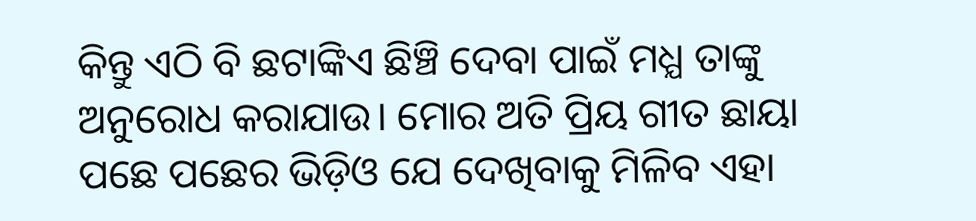କିନ୍ତୁ ଏଠି ବି ଛଟାଙ୍କିଏ ଛିଞ୍ଚି ଦେବା ପାଇଁ ମଧ୍ଯ ତାଙ୍କୁ ଅନୁରୋଧ କରାଯାଉ। ମୋର ଅତି ପ୍ରିୟ ଗୀତ ଛାୟା ପଛେ ପଛେର ଭିଡ଼ିଓ ଯେ ଦେଖିବାକୁ ମିଳିବ ଏହା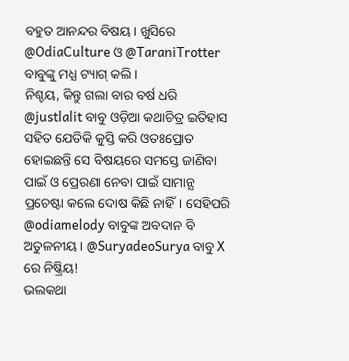ବହୁତ ଆନନ୍ଦର ବିଷୟ। ଖୁସିରେ @OdiaCulture ଓ @TaraniTrotter ବାବୁଙ୍କୁ ମଧ୍ଯ ଟ୍ୟାଗ୍ କଲି।
ନିଶ୍ଚୟ, କିନ୍ତୁ ଗଲା ବାର ବର୍ଷ ଧରି @justlalit ବାବୁ ଓଡ଼ିଆ କଥାଚିତ୍ର ଇତିହାସ ସହିତ ଯେତିକି କୁସ୍ତି କରି ଓତଃପ୍ରୋତ ହୋଇଛନ୍ତି ସେ ବିଷୟରେ ସମସ୍ତେ ଜାଣିବା ପାଇଁ ଓ ପ୍ରେରଣା ନେବା ପାଇଁ ସାମାନ୍ଯ ପ୍ରଚେଷ୍ଟା କଲେ ଦୋଷ କିଛି ନାହିଁ। ସେହିପରି @odiamelody ବାବୁଙ୍କ ଅବଦାନ ବି ଅତୁଳନୀୟ। @SuryadeoSurya ବାବୁ X ରେ ନିଷ୍କ୍ରିୟ!
ଭଲକଥା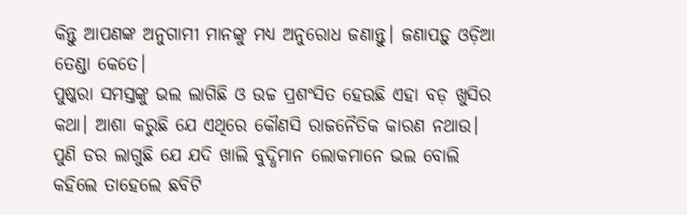କିନ୍ତୁ ଆପଣଙ୍କ ଅନୁଗାମୀ ମାନଙ୍କୁ ମଧ୍ଯ ଅନୁରୋଧ ଜଣାନ୍ତୁ। ଜଣାପଡ଼ୁ ଓଡ଼ିଆ ତେଣ୍ଡା କେତେ।
ପୁଷ୍କରା ସମସ୍ତଙ୍କୁ ଭଲ ଲାଗିଛି ଓ ଉଚ୍ଚ ପ୍ରଶଂସିତ ହେଉଛି ଏହା ବଡ଼ ଖୁସିର କଥା। ଆଶା କରୁଛି ଯେ ଏଥିରେ କୌଣସି ରାଜନୈତିକ କାରଣ ନଥାଉ। ପୁଣି ଡର ଲାଗୁଛି ଯେ ଯଦି ଖାଲି ବୁଦ୍ଧିମାନ ଲୋକମାନେ ଭଲ ବୋଲି କହିଲେ ତାହେଲେ ଛବିଟି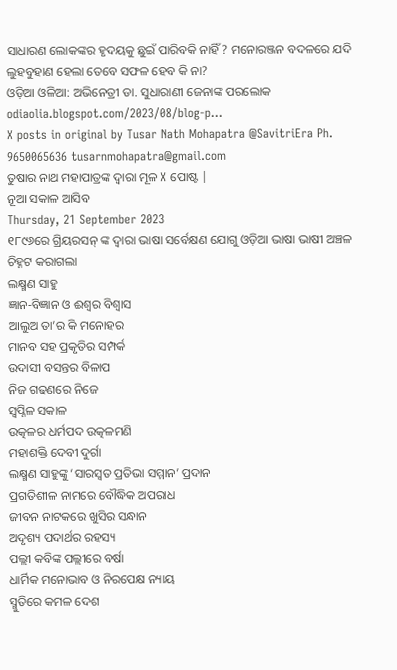ସାଧାରଣ ଲୋକଙ୍କର ହୃଦୟକୁ ଛୁଇଁ ପାରିବକି ନାହିଁ? ମନୋରଞ୍ଜନ ବଦଳରେ ଯଦି ଲୁହବୁହାଣ ହେଲା ତେବେ ସଫଳ ହେବ କି ନା?
ଓଡ଼ିଆ ଓଳିଆ: ଅଭିନେତ୍ରୀ ଡା. ସୁଧାରାଣୀ ଜେନାଙ୍କ ପରଲୋକ odiaolia.blogspot.com/2023/08/blog-p…
X posts in original by Tusar Nath Mohapatra @SavitriEra Ph. 9650065636 tusarnmohapatra@gmail.com
ତୁଷାର ନାଥ ମହାପାତ୍ରଙ୍କ ଦ୍ୱାରା ମୂଳ X ପୋଷ୍ଟ |
ନୂଆ ସକାଳ ଆସିବ
Thursday, 21 September 2023
୧୮୯୬ରେ ଗ୍ରିୟରସନ୍ ଙ୍କ ଦ୍ଵାରା ଭାଷା ସର୍ବେକ୍ଷଣ ଯୋଗୁ ଓଡ଼ିଆ ଭାଷା ଭାଷୀ ଅଞ୍ଚଳ ଚିହ୍ନଟ କରାଗଲା
ଲକ୍ଷ୍ମଣ ସାହୁ
ଜ୍ଞାନ-ବିଜ୍ଞାନ ଓ ଈଶ୍ବର ବିଶ୍ୱାସ
ଆଲୁଅ ତା’ର କି ମନୋହର
ମାନବ ସହ ପ୍ରକୃତିର ସମ୍ପର୍କ
ଉଦାସୀ ବସନ୍ତର ବିଳାପ
ନିଜ ଗଢଣରେ ନିଜେ
ସ୍ବପ୍ନିଳ ସକାଳ
ଉତ୍କଳର ଧର୍ମପଦ ଉତ୍କଳମଣି
ମହାଶକ୍ତି ଦେବୀ ଦୁର୍ଗା
ଲକ୍ଷ୍ମଣ ସାହୁଙ୍କୁ ‘ସାରସ୍ଵତ ପ୍ରତିଭା ସମ୍ମାନ’ ପ୍ରଦାନ
ପ୍ରଗତିଶୀଳ ନାମରେ ବୌଦ୍ଧିକ ଅପରାଧ
ଜୀବନ ନାଟକରେ ଖୁସିର ସନ୍ଧାନ
ଅଦୃଶ୍ୟ ପଦାର୍ଥର ରହସ୍ୟ
ପଲ୍ଲୀ କବିଙ୍କ ପଲ୍ଲୀରେ ବର୍ଷା
ଧାର୍ମିକ ମନୋଭାବ ଓ ନିରପେକ୍ଷ ନ୍ୟାୟ
ସ୍ମୁତିରେ କମଳ ଦେଶ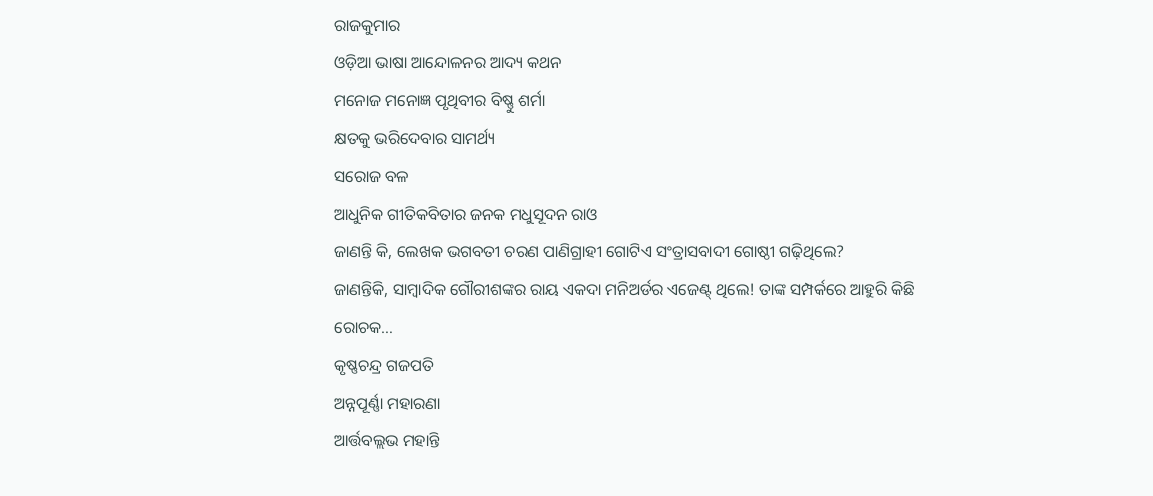ରାଜକୁମାର
ଓଡ଼ିଆ ଭାଷା ଆନ୍ଦୋଳନର ଆଦ୍ୟ କଥନ
ମନୋଜ ମନୋଜ୍ଞ ପୃଥିବୀର ବିଷ୍ଣୁ ଶର୍ମା
କ୍ଷତକୁ ଭରିଦେବାର ସାମର୍ଥ୍ୟ
ସରୋଜ ବଳ
ଆଧୁନିକ ଗୀତିକବିତାର ଜନକ ମଧୁସୂଦନ ରାଓ
ଜାଣନ୍ତି କି, ଲେଖକ ଭଗବତୀ ଚରଣ ପାଣିଗ୍ରାହୀ ଗୋଟିଏ ସଂତ୍ରାସବାଦୀ ଗୋଷ୍ଠୀ ଗଢ଼ିଥିଲେ?
ଜାଣନ୍ତିକି, ସାମ୍ବାଦିକ ଗୌରୀଶଙ୍କର ରାୟ ଏକଦା ମନିଅର୍ଡର ଏଜେଣ୍ଟ୍ ଥିଲେ! ତାଙ୍କ ସମ୍ପର୍କରେ ଆହୁରି କିଛି ରୋଚକ…
କୃଷ୍ଣଚନ୍ଦ୍ର ଗଜପତି
ଅନ୍ନପୂର୍ଣ୍ଣା ମହାରଣା
ଆର୍ତ୍ତବଲ୍ଲଭ ମହାନ୍ତି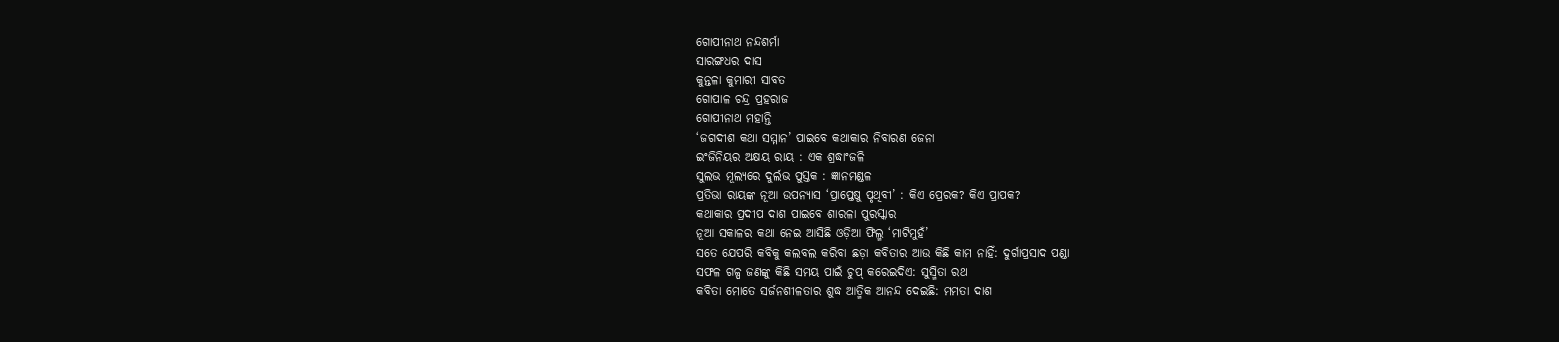ଗୋପୀନାଥ ନନ୍ଦଶର୍ମା
ସାରଙ୍ଗଧର ଦାସ
କୁନ୍ତଳା କୁମାରୀ ସାବତ
ଗୋପାଳ ଚନ୍ଦ୍ର ପ୍ରହରାଜ
ଗୋପୀନାଥ ମହାନ୍ତି
‘ଜଗଦୀଶ କଥା ସମ୍ମାନ’ ପାଇବେ କଥାକାର ନିବାରଣ ଜେନା
ଇଂଜିନିୟର ଅକ୍ଷୟ ରାୟ : ଏକ ଶ୍ରଦ୍ଧାଂଜଳି
ସୁଲଭ ମୂଲ୍ୟରେ ଦୁର୍ଲଭ ପୁସ୍ତକ : ଜ୍ଞାନମଣ୍ଡଳ
ପ୍ରତିଭା ରାୟଙ୍କ ନୂଆ ଉପନ୍ୟାସ ‘ପ୍ରାପ୍ତେଷୁ ପୃଥିବୀ’ : କିଏ ପ୍ରେରକ? କିଏ ପ୍ରାପକ?
କଥାକାର ପ୍ରଦୀପ ଦାଶ ପାଇବେ ଶାରଳା ପୁରସ୍କାର
ନୂଆ ସକାଳର କଥା ନେଇ ଆସିଛି ଓଡ଼ିଆ ଫିଲ୍ମ ‘ମାଟିମୁହଁ’
ସତେ ଯେପରି କବିକୁ କଲବଲ କରିବା ଛଡ଼ା କବିତାର ଆଉ କିଛି କାମ ନାହିଁ: ଦୁର୍ଗାପ୍ରସାଦ ପଣ୍ଡା
ସଫଳ ଗଳ୍ପ ଜଣଙ୍କୁ କିଛି ସମୟ ପାଇଁ ଚୁପ୍ କରେଇଦିଏ: ସୁସ୍ମିତା ରଥ
କବିତା ମୋତେ ସର୍ଜନଶୀଳତାର ଶୁଦ୍ଧ ଆତ୍ମିକ ଆନନ୍ଦ ଦେଇଛି: ମମତା ଦାଶ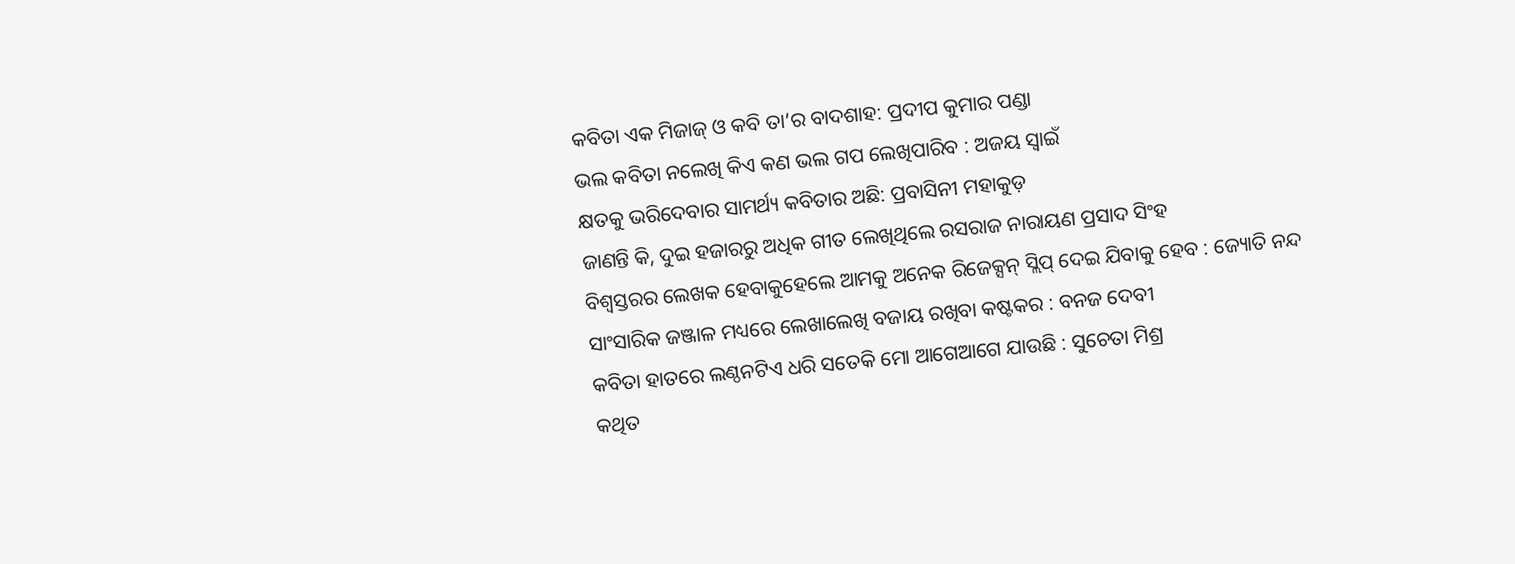କବିତା ଏକ ମିଜାଜ୍ ଓ କବି ତା’ର ବାଦଶାହ: ପ୍ରଦୀପ କୁମାର ପଣ୍ଡା
ଭଲ କବିତା ନଲେଖି କିଏ କଣ ଭଲ ଗପ ଲେଖିପାରିବ : ଅଜୟ ସ୍ୱାଇଁ
କ୍ଷତକୁ ଭରିଦେବାର ସାମର୍ଥ୍ୟ କବିତାର ଅଛି: ପ୍ରବାସିନୀ ମହାକୁଡ଼
ଜାଣନ୍ତି କି, ଦୁଇ ହଜାରରୁ ଅଧିକ ଗୀତ ଲେଖିଥିଲେ ରସରାଜ ନାରାୟଣ ପ୍ରସାଦ ସିଂହ
ବିଶ୍ୱସ୍ତରର ଲେଖକ ହେବାକୁହେଲେ ଆମକୁ ଅନେକ ରିଜେକ୍ସନ୍ ସ୍ଲିପ୍ ଦେଇ ଯିବାକୁ ହେବ : ଜ୍ୟୋତି ନନ୍ଦ
ସାଂସାରିକ ଜଞ୍ଜାଳ ମଧ୍ୟରେ ଲେଖାଲେଖି ବଜାୟ ରଖିବା କଷ୍ଟକର : ବନଜ ଦେବୀ
କବିତା ହାତରେ ଲଣ୍ଠନଟିଏ ଧରି ସତେକି ମୋ ଆଗେଆଗେ ଯାଉଛି : ସୁଚେତା ମିଶ୍ର
କଥିତ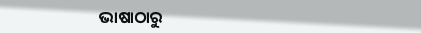ଭାଷାଠାରୁ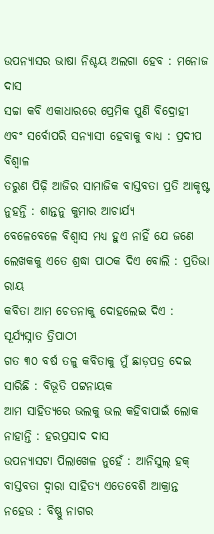ଉପନ୍ୟାସର ଭାଷା ନିଶ୍ଚୟ ଅଲଗା ହେବ : ମନୋଜ ଦାସ
ସଚ୍ଚା କବି ଏକାଧାରରେ ପ୍ରେମିକ ପୁଣି ବିଦ୍ରୋହୀ ଏବଂ ସର୍ବୋପରି ସନ୍ୟାସୀ ହେବାକୁ ବାଧ୍ୟ : ପ୍ରଦୀପ ବିଶ୍ୱାଳ
ତରୁଣ ପିଢ଼ି ଆଜିର ସାମାଜିକ ବାସ୍ତବତା ପ୍ରତି ଆକୃଷ୍ଟ ନୁହନ୍ତି : ଶାନ୍ତନୁ କୁମାର ଆଚାର୍ଯ୍ୟ
ବେଳେବେଳେ ବିଶ୍ୱାସ ମଧ୍ୟ ହୁଏ ନାହିଁ ଯେ ଜଣେ ଲେଖକକୁ ଏତେ ଶ୍ରଦ୍ଧା ପାଠକ ଦିଏ ବୋଲି : ପ୍ରତିଭା ରାୟ
କବିତା ଆମ ଚେତନାକୁ ଦୋହଲେଇ ଦିଏ : ସୂର୍ଯ୍ୟସ୍ନାତ ତ୍ରିପାଠୀ
ଗତ ୩୦ ବର୍ଷ ତଳୁ କବିତାକୁ ମୁଁ ଛାଡ଼ପତ୍ର ଦେଇ ସାରିଛି : ବିଭୂତି ପଟ୍ଟନାୟକ
ଆମ ସାହିତ୍ୟରେ ଭଲକୁ ଭଲ କହିବାପାଇଁ ଲୋକ ନାହାନ୍ତି : ହରପ୍ରସାଦ ଦାସ
ଉପନ୍ୟାସଟା ପିଲାଖେଳ ନୁହେଁ : ଆନିସୁଲ୍ ହକ୍
ବାସ୍ତବତା ଦ୍ୱାରା ସାହିତ୍ୟ ଏତେବେଶି ଆକ୍ରାନ୍ତ ନହେଉ : ବିଷ୍ଣୁ ନାଗର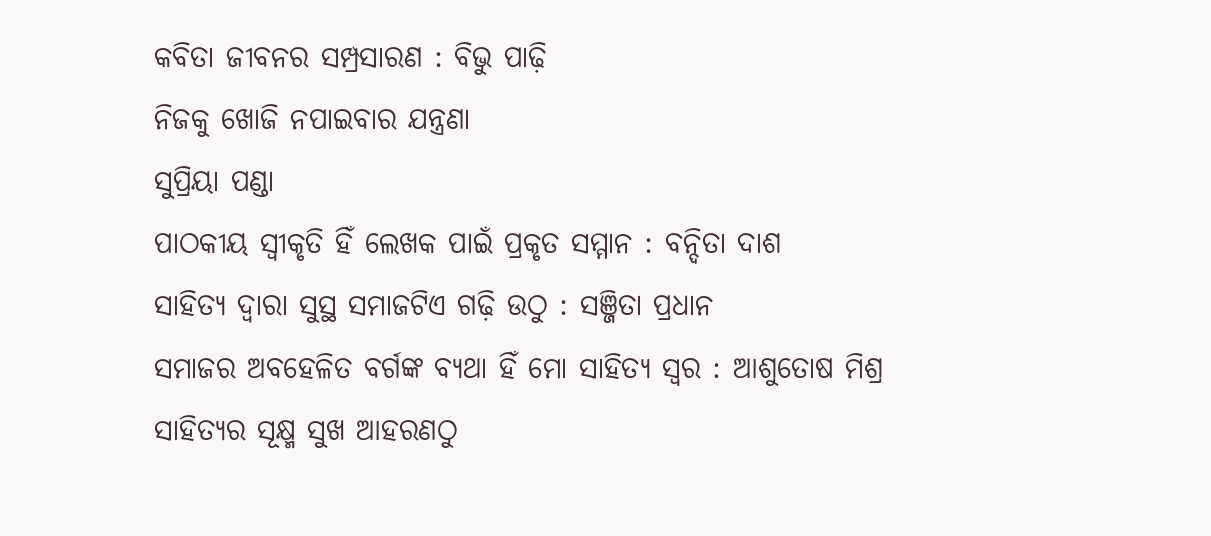କବିତା ଜୀବନର ସମ୍ପ୍ରସାରଣ : ବିଭୁ ପାଢ଼ି
ନିଜକୁ ଖୋଜି ନପାଇବାର ଯନ୍ତ୍ରଣା
ସୁପ୍ରିୟା ପଣ୍ଡା
ପାଠକୀୟ ସ୍ୱୀକୃତି ହିଁ ଲେଖକ ପାଇଁ ପ୍ରକୃତ ସମ୍ମାନ : ବନ୍ଦିତା ଦାଶ
ସାହିତ୍ୟ ଦ୍ଵାରା ସୁସ୍ଥ ସମାଜଟିଏ ଗଢ଼ି ଉଠୁ : ସଞ୍ଜିତା ପ୍ରଧାନ
ସମାଜର ଅବହେଳିତ ବର୍ଗଙ୍କ ବ୍ୟଥା ହିଁ ମୋ ସାହିତ୍ୟ ସ୍ଵର : ଆଶୁତୋଷ ମିଶ୍ର
ସାହିତ୍ୟର ସୂକ୍ଷ୍ମ ସୁଖ ଆହରଣଠୁ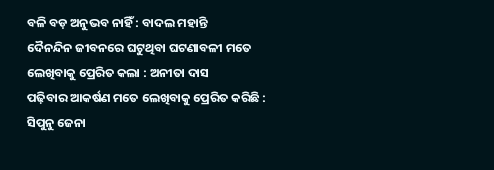ବଳି ବଡ଼ ଅନୁଭବ ନାହିଁ : ବାଦଲ ମହାନ୍ତି
ଦୈନନ୍ଦିନ ଜୀବନରେ ଘଟୁଥିବା ଘଟଣାବଳୀ ମତେ ଲେଖିବାକୁ ପ୍ରେରିତ କଲା : ଅନୀତା ଦାସ
ପଢ଼ିବାର ଆକର୍ଷଣ ମତେ ଲେଖିବାକୁ ପ୍ରେରିତ କରିଛି : ସିପୁନୁ ଜେନା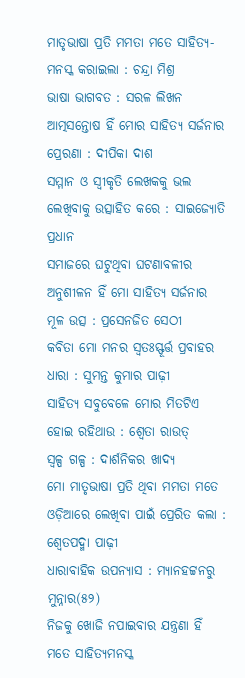ମାତୃଭାଷା ପ୍ରତି ମମତା ମତେ ସାହିତ୍ୟ-ମନସ୍କ କରାଇଲା : ଚନ୍ଦ୍ରା ମିଶ୍ର
ଭାଷା ଭାଗବତ : ସରଳ ଲିଖନ
ଆତ୍ମସନ୍ତୋଷ ହିଁ ମୋର ସାହିତ୍ୟ ସର୍ଜନାର ପ୍ରେରଣା : ଦୀପିକା ଦାଶ
ସମ୍ମାନ ଓ ସ୍ୱୀକୃତି ଲେଖକକୁ ଭଲ ଲେଖିବାକୁ ଉତ୍ସାହିତ କରେ : ସାଇଜ୍ୟୋତି ପ୍ରଧାନ
ସମାଜରେ ଘଟୁଥିବା ଘଟଣାବଳୀର ଅନୁଶୀଳନ ହିଁ ମୋ ସାହିତ୍ୟ ସର୍ଜନାର ମୂଳ ଉତ୍ସ : ପ୍ରସେନଜିତ ସେଠୀ
କବିତା ମୋ ମନର ସ୍ୱତଃସ୍ଫୂର୍ତ୍ତ ପ୍ରବାହର ଧାରା : ସୁମନ୍ତ କୁମାର ପାଢ଼ୀ
ସାହିତ୍ୟ ସବୁବେଳେ ମୋର ମିତଟିଏ ହୋଇ ରହିଥାଉ : ଶ୍ଵେତା ରାଉତ୍
ସ୍ୱଳ୍ପ ଗଳ୍ପ : ଦାର୍ଶନିକର ଖାଦ୍ୟ
ମୋ ମାତୃଭାଷା ପ୍ରତି ଥିବା ମମତା ମତେ ଓଡ଼ିଆରେ ଲେଖିବା ପାଇଁ ପ୍ରେରିତ କଲା : ଶ୍ବେତପଦ୍ମା ପାଢ଼ୀ
ଧାରାବାହିକ ଉପନ୍ୟାସ : ମ୍ୟାନହଟ୍ଟନରୁ ମୁନ୍ନାର(୫୨)
ନିଜକୁ ଖୋଜି ନପାଇବାର ଯନ୍ତ୍ରଣା ହିଁ ମତେ ସାହିତ୍ୟମନସ୍କ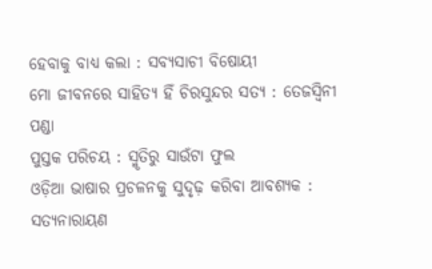ହେବାକୁ ବାଧ୍ୟ କଲା : ସବ୍ୟସାଚୀ ବିଷୋୟୀ
ମୋ ଜୀବନରେ ସାହିତ୍ୟ ହିଁ ଚିରସୁନ୍ଦର ସତ୍ୟ : ତେଜସ୍ଵିନୀ ପଣ୍ଡା
ପୁସ୍ତକ ପରିଚୟ : ସ୍ମୃତିରୁ ସାଉଁଟା ଫୁଲ
ଓଡ଼ିଆ ଭାଷାର ପ୍ରଚଳନକୁ ସୁଦୃଢ଼ କରିବା ଆବଶ୍ୟକ : ସତ୍ୟନାରାୟଣ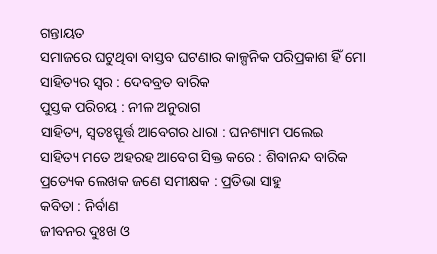ଗନ୍ତାୟତ
ସମାଜରେ ଘଟୁଥିବା ବାସ୍ତବ ଘଟଣାର କାଳ୍ପନିକ ପରିପ୍ରକାଶ ହିଁ ମୋ ସାହିତ୍ୟର ସ୍ୱର : ଦେବବ୍ରତ ବାରିକ
ପୁସ୍ତକ ପରିଚୟ : ନୀଳ ଅନୁରାଗ
ସାହିତ୍ୟ, ସ୍ୱତଃସ୍ଫୂର୍ତ୍ତ ଆବେଗର ଧାରା : ଘନଶ୍ୟାମ ପଲେଇ
ସାହିତ୍ୟ ମତେ ଅହରହ ଆବେଗ ସିକ୍ତ କରେ : ଶିବାନନ୍ଦ ବାରିକ
ପ୍ରତ୍ୟେକ ଲେଖକ ଜଣେ ସମୀକ୍ଷକ : ପ୍ରତିଭା ସାହୁ
କବିତା : ନିର୍ବାଣ
ଜୀବନର ଦୁଃଖ ଓ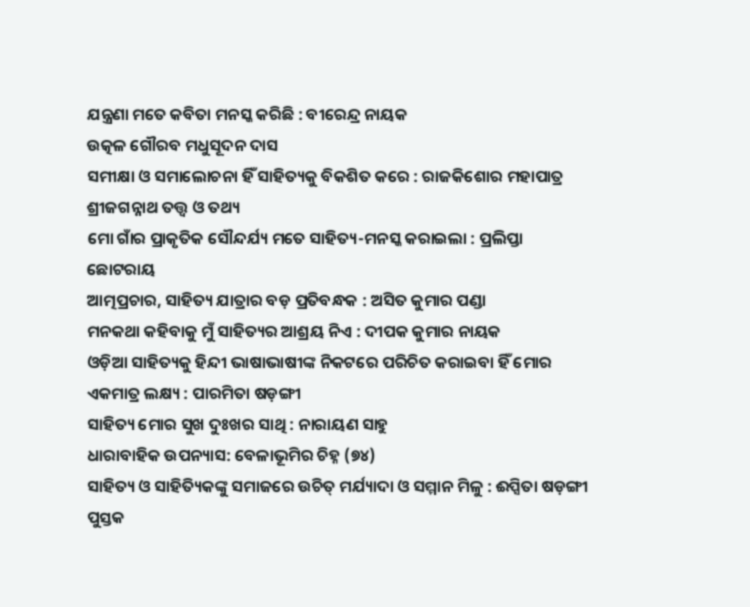ଯନ୍ତ୍ରଣା ମତେ କବିତା ମନସ୍କ କରିଛି : ବୀରେନ୍ଦ୍ର ନାୟକ
ଉତ୍କଳ ଗୌରବ ମଧୁସୂଦନ ଦାସ
ସମୀକ୍ଷା ଓ ସମାଲୋଚନା ହିଁ ସାହିତ୍ୟକୁ ବିକଶିତ କରେ : ରାଜକିଶୋର ମହାପାତ୍ର
ଶ୍ରୀଜଗନ୍ନାଥ ତତ୍ତ୍ୱ ଓ ତଥ୍ୟ
ମୋ ଗାଁର ପ୍ରାକୃତିକ ସୌନ୍ଦର୍ଯ୍ୟ ମତେ ସାହିତ୍ୟ-ମନସ୍କ କରାଇଲା : ପ୍ରଲିପ୍ତା ଛୋଟରାୟ
ଆତ୍ମପ୍ରଚାର, ସାହିତ୍ୟ ଯାତ୍ରାର ବଡ଼ ପ୍ରତିବନ୍ଧକ : ଅସିତ କୁମାର ପଣ୍ଡା
ମନକଥା କହିବାକୁ ମୁଁ ସାହିତ୍ୟର ଆଶ୍ରୟ ନିଏ : ଦୀପକ କୁମାର ନାୟକ
ଓଡ଼ିଆ ସାହିତ୍ୟକୁ ହିନ୍ଦୀ ଭାଷାଭାଷୀଙ୍କ ନିକଟରେ ପରିଚିତ କରାଇବା ହିଁ ମୋର ଏକମାତ୍ର ଲକ୍ଷ୍ୟ : ପାରମିତା ଷଡ଼ଙ୍ଗୀ
ସାହିତ୍ୟ ମୋର ସୁଖ ଦୁଃଖର ସାଥି : ନାରାୟଣ ସାହୁ
ଧାରାବାହିକ ଉପନ୍ୟାସ: ବେଳାଭୂମିର ଚିହ୍ନ (୭୪)
ସାହିତ୍ୟ ଓ ସାହିତ୍ୟିକଙ୍କୁ ସମାଜରେ ଉଚିତ୍ ମର୍ଯ୍ୟାଦା ଓ ସମ୍ମାନ ମିଳୁ : ଈପ୍ସିତା ଷଡ଼ଙ୍ଗୀ
ପୁସ୍ତକ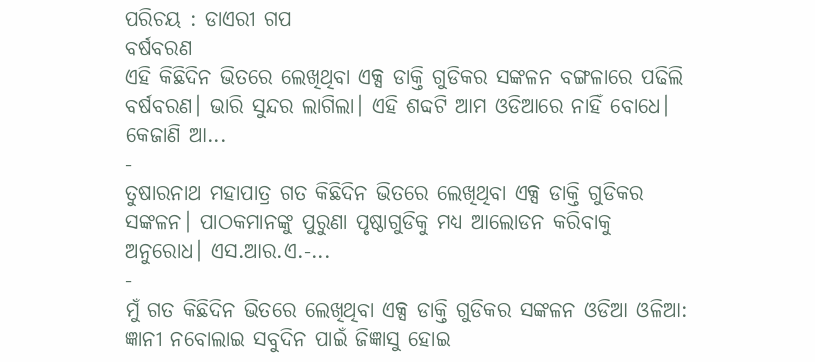ପରିଚୟ : ଡାଏରୀ ଗପ
ବର୍ଷବରଣ
ଏହି କିଛିଦିନ ଭିତରେ ଲେଖିଥିବା ଏକ୍ସ ଡାକ୍ତି ଗୁଡିକର ସଙ୍କଳନ ବଙ୍ଗଳାରେ ପଢିଲି ବର୍ଷବରଣ। ଭାରି ସୁନ୍ଦର ଲାଗିଲା। ଏହି ଶବ୍ଦଟି ଆମ ଓଡିଆରେ ନାହିଁ ବୋଧେ। କେଜାଣି ଆ...
-
ତୁଷାରନାଥ ମହାପାତ୍ର ଗତ କିଛିଦିନ ଭିତରେ ଲେଖିଥିବା ଏକ୍ସ ଡାକ୍ତି ଗୁଡିକର ସଙ୍କଳନ। ପାଠକମାନଙ୍କୁ ପୁରୁଣା ପୃଷ୍ଠାଗୁଡିକୁ ମଧ୍ୟ ଆଲୋଡନ କରିବାକୁ ଅନୁରୋଧ। ଏସ.ଆର.ଏ.-...
-
ମୁଁ ଗତ କିଛିଦିନ ଭିତରେ ଲେଖିଥିବା ଏକ୍ସ ଡାକ୍ତି ଗୁଡିକର ସଙ୍କଳନ ଓଡିଆ ଓଳିଆ: ଜ୍ଞାନୀ ନବୋଲାଇ ସବୁଦିନ ପାଇଁ ଜିଜ୍ଞାସୁ ହୋଇ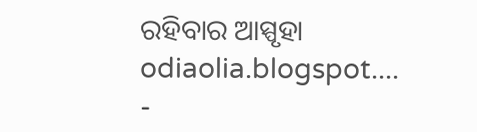ରହିବାର ଆସ୍ପୃହା odiaolia.blogspot....
-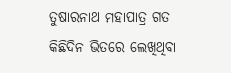ତୁଷାରନାଥ ମହାପାତ୍ର ଗତ କିଛିଦିନ ଭିତରେ ଲେଖିଥିବା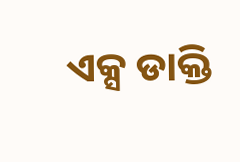ଏକ୍ସ ଡାକ୍ତି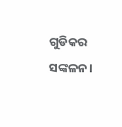ଗୁଡିକର ସଙ୍କଳନ।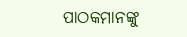ପାଠକମାନଙ୍କୁ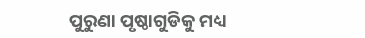ପୁରୁଣା ପୃଷ୍ଠାଗୁଡିକୁ ମଧ୍ୟ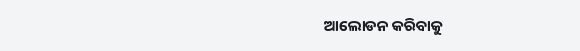ଆଲୋଡନ କରିବାକୁ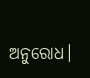ଅନୁରୋଧ।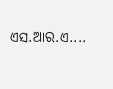ଏସ.ଆର.ଏ....